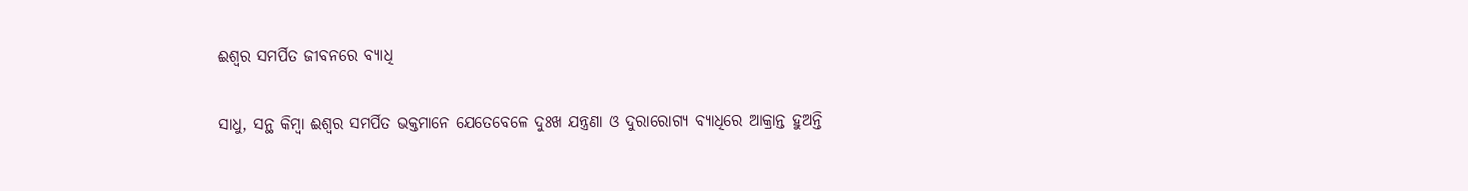ଈଶ୍ୱର ସମର୍ପିତ ଜୀବନରେ ବ୍ୟାଧି

ସାଧୁ, ସନ୍ଥ କିମ୍ବା ଈଶ୍ୱର ସମର୍ପିତ ଭକ୍ତମାନେ ଯେତେବେଳେ ଦୁଃଖ ଯନ୍ତ୍ରଣା ଓ ଦୁରାରୋଗ୍ୟ ବ୍ୟାଧିରେ ଆକ୍ରାନ୍ତ ହୁଅନ୍ତି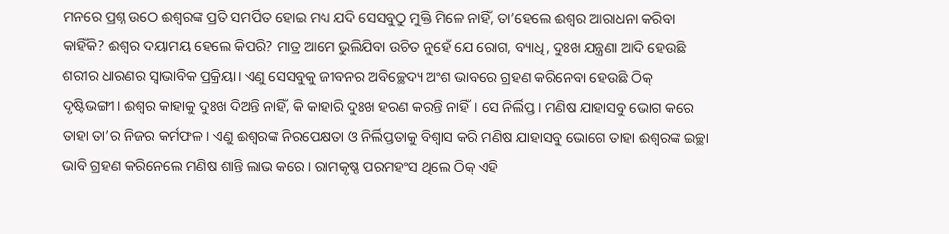ମନରେ ପ୍ରଶ୍ନ ଉଠେ ଈଶ୍ୱରଙ୍କ ପ୍ରତି ସମର୍ପିତ ହୋଇ ମଧ୍ୟ ଯଦି ସେସବୁଠୁ ମୁକ୍ତି ମିଳେ ନାହିଁ, ତା’ହେଲେ ଈଶ୍ୱର ଆରାଧନା କରିବା କାହିଁକି? ଈଶ୍ୱର ଦୟାମୟ ହେଲେ କିପରି? ମାତ୍ର ଆମେ ଭୁଲିଯିବା ଉଚିତ ନୁହେଁ ଯେ ରୋଗ, ବ୍ୟାଧି, ଦୁଃଖ ଯନ୍ତ୍ରଣା ଆଦି ହେଉଛି ଶରୀର ଧାରଣର ସ୍ବାଭାବିକ ପ୍ରକ୍ରିୟା। ଏଣୁ ସେସବୁକୁ ଜୀବନର ଅବିଚ୍ଛେଦ୍ୟ ଅଂଶ ଭାବରେ ଗ୍ରହଣ କରିନେବା ହେଉଛି ଠିକ୍‌ ଦୃଷ୍ଟିଭଙ୍ଗୀ। ଈଶ୍ୱର କାହାକୁ ଦୁଃଖ ଦିଅନ୍ତି ନାହିଁ, କି କାହାରି ଦୁଃଖ ହରଣ କରନ୍ତି ନାହିଁ। ସେ ନିର୍ଲିପ୍ତ। ମଣିଷ ଯାହାସବୁ ଭୋଗ କରେ ତାହା ତା’ର ନିଜର କର୍ମଫଳ। ଏଣୁ ଈଶ୍ୱରଙ୍କ ନିରପେକ୍ଷତା ଓ ନିର୍ଲିପ୍ତତାକୁ ବିଶ୍ୱାସ କରି ମଣିଷ ଯାହାସବୁ ଭୋଗେ ତାହା ଈଶ୍ୱରଙ୍କ ଇଚ୍ଛା ଭାବି ଗ୍ରହଣ କରିନେଲେ ମଣିଷ ଶାନ୍ତି ଲାଭ କରେ। ରାମକୃଷ୍ଣ ପରମହଂସ ଥିଲେ ଠିକ୍‌ ଏହି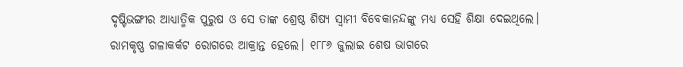ଦୃଷ୍ଟିଭଙ୍ଗୀର ଆଧ୍ୟାତ୍ମିକ ପୁରୁଷ ଓ ସେ ତାଙ୍କ ଶ୍ରେଷ୍ଠ ଶିଷ୍ୟ ସ୍ବାମୀ ବିବେକାନନ୍ଦଙ୍କୁ ମଧ୍ୟ ସେହି ଶିକ୍ଷା ଦେଇଥିଲେ।
ରାମକୃଷ୍ଣ ଗଳାକର୍କଟ ରୋଗରେ ଆକ୍ରାନ୍ତ ହେଲେ। ୧୮୮୬ ଜୁଲାଇ ଶେଷ ଭାଗରେ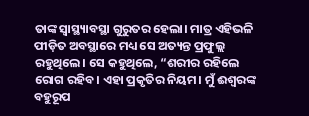ତାଙ୍କ ସ୍ବାସ୍ଥ୍ୟାବସ୍ଥା ଗୁରୁତର ହେଲା। ମାତ୍ର ଏହିଭଳି ପୀଡ଼ିତ ଅବସ୍ଥାରେ ମଧ୍ୟ ସେ ଅତ୍ୟନ୍ତ ପ୍ରଫୁଲ୍ଲ ରହୁଥିଲେ। ସେ କହୁଥିଲେ, “ଶରୀର ରହିଲେ ରୋଗ ରହିବ। ଏହା ପ୍ରକୃତିର ନିୟମ। ମୁଁ ଈଶ୍ୱରଙ୍କ ବହୁରୂପ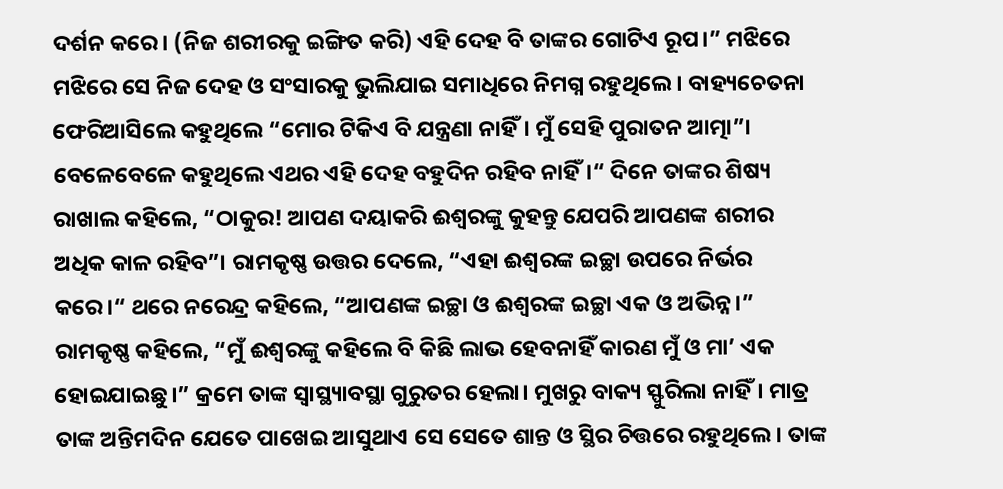ଦର୍ଶନ କରେ। (ନିଜ ଶରୀରକୁ ଇଙ୍ଗିତ କରି) ଏହି ଦେହ ବି ତାଙ୍କର ଗୋଟିଏ ରୂପ।” ମଝିରେ ମଝିରେ ସେ ନିଜ ଦେହ ଓ ସଂସାରକୁ ଭୁଲିଯାଇ ସମାଧିରେ ନିମଗ୍ନ ରହୁଥିଲେ। ବାହ୍ୟଚେତନା ଫେରିଆସିଲେ କହୁଥିଲେ “ମୋର ଟିକିଏ ବି ଯନ୍ତ୍ରଣା ନାହିଁ। ମୁଁ ସେହି ପୁରାତନ ଆତ୍ମା”। ବେଳେବେଳେ କହୁଥିଲେ ଏଥର ଏହି ଦେହ ବହୁଦିନ ରହିବ ନାହିଁ।“ ଦିନେ ତାଙ୍କର ଶିଷ୍ୟ ରାଖାଲ କହିଲେ, “ଠାକୁର! ଆପଣ ଦୟାକରି ଈଶ୍ୱରଙ୍କୁ କୁହନ୍ତୁ ଯେପରି ଆପଣଙ୍କ ଶରୀର ଅଧିକ କାଳ ରହିବ”। ରାମକୃଷ୍ଣ ଉତ୍ତର ଦେଲେ, “ଏହା ଈଶ୍ୱରଙ୍କ ଇଚ୍ଛା ଉପରେ ନିର୍ଭର କରେ।“ ଥରେ ନରେନ୍ଦ୍ର କହିଲେ, “ଆପଣଙ୍କ ଇଚ୍ଛା ଓ ଈଶ୍ୱରଙ୍କ ଇଚ୍ଛା ଏକ ଓ ଅଭିନ୍ନ।” ରାମକୃଷ୍ଣ କହିଲେ, “ମୁଁ ଈଶ୍ୱରଙ୍କୁ କହିଲେ ବି କିଛି ଲାଭ ହେବନାହିଁ କାରଣ ମୁଁ ଓ ମା’ ଏକ ହୋଇଯାଇଛୁ।” କ୍ରମେ ତାଙ୍କ ସ୍ବାସ୍ଥ୍ୟାବସ୍ଥା ଗୁରୁତର ହେଲା। ମୁଖରୁ ବାକ୍ୟ ସ୍ଫୁରିଲା ନାହିଁ। ମାତ୍ର ତାଙ୍କ ଅନ୍ତିମଦିନ ଯେତେ ପାଖେଇ ଆସୁଥାଏ ସେ ସେତେ ଶାନ୍ତ ଓ ସ୍ଥିର ଚିତ୍ତରେ ରହୁଥିଲେ। ତାଙ୍କ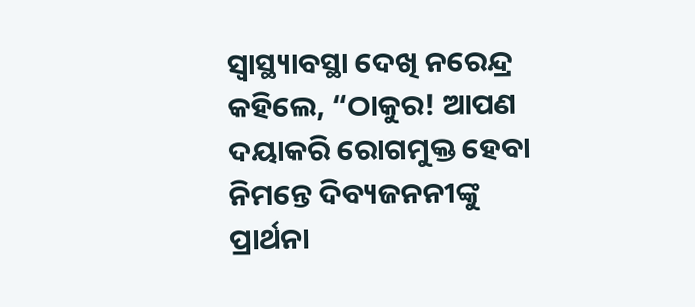ସ୍ବାସ୍ଥ୍ୟାବସ୍ଥା ଦେଖି ନରେନ୍ଦ୍ର କହିଲେ, “ଠାକୁର! ଆପଣ ଦୟାକରି ରୋଗମୁକ୍ତ ହେବା ନିମନ୍ତେ ଦିବ୍ୟଜନନୀଙ୍କୁ ପ୍ରାର୍ଥନା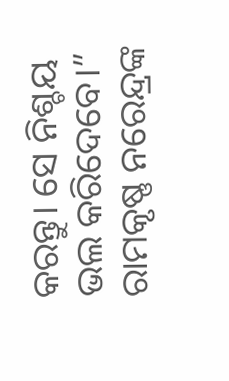କରନ୍ତୁ। ସେ ନିଶ୍ଚୟ ଭଲ କରିଦେବେ।” ରାମକୃଷ୍ଣ ନରେନ୍ଦ୍ରଙ୍କ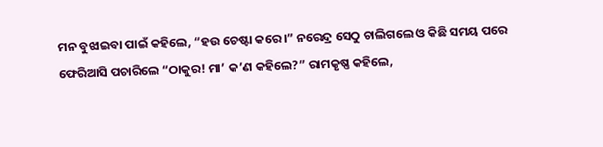ମନ ବୁଝାଇବା ପାଇଁ କହିଲେ, “ହଉ ଚେଷ୍ଟା କରେ।” ନରେନ୍ଦ୍ର ସେଠୁ ଚାଲିଗଲେ ଓ କିଛି ସମୟ ପରେ ଫେରିଆସି ପଚାରିଲେ “ଠାକୁର! ମା’ କ’ଣ କହିଲେ?” ରାମକୃଷ୍ଣ କହିଲେ,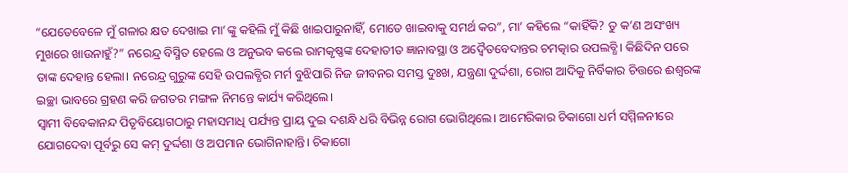“ଯେତେବେଳେ ମୁଁ ଗଳାର କ୍ଷତ ଦେଖାଇ ମା’ଙ୍କୁ କହିଲି ମୁଁ କିଛି ଖାଇପାରୁନାହିଁ, ମୋତେ ଖାଇବାକୁ ସମର୍ଥ କର”, ମା’ କହିଲେ “କାହିଁକି? ତୁ କ’ଣ ଅସଂଖ୍ୟ ମୁଖରେ ଖାଉନାହୁଁ?” ନରେନ୍ଦ୍ର ବିସ୍ମିତ ହେଲେ ଓ ଅନୁଭବ କଲେ ରାମକୃଷ୍ଣଙ୍କ ଦେହାତୀତ ଜ୍ଞାନାବସ୍ଥା ଓ ଅଦ୍ୱୈତବେଦାନ୍ତର ଚମତ୍କାର ଉପଲବ୍ଧି। କିଛିଦିନ ପରେ ତାଙ୍କ ଦେହାନ୍ତ ହେଲା। ନରେନ୍ଦ୍ର ଗୁରୁଙ୍କ ସେହି ଉପଲବ୍ଧିର ମର୍ମ ବୁଝିପାରି ନିଜ ଜୀବନର ସମସ୍ତ ଦୁଃଖ, ଯନ୍ତ୍ରଣା ଦୁର୍ଦ୍ଦଶା, ରୋଗ ଆଦିକୁ ନିର୍ବିକାର ଚିତ୍ତରେ ଈଶ୍ୱରଙ୍କ ଇଚ୍ଛା ଭାବରେ ଗ୍ରହଣ କରି ଜଗତର ମଙ୍ଗଳ ନିମନ୍ତେ କାର୍ଯ୍ୟ କରିଥିଲେ।
ସ୍ବାମୀ ବିବେକାନନ୍ଦ ପିତୃବିୟୋଗଠାରୁ ମହାସମାଧି ପର୍ଯ୍ୟନ୍ତ ପ୍ରାୟ ଦୁଇ ଦଶନ୍ଧି ଧରି ବିଭିନ୍ନ ରୋଗ ଭୋଗିଥିଲେ। ଆମେରିକାର ଚିକାଗୋ ଧର୍ମ ସମ୍ମିଳନୀରେ ଯୋଗଦେବା ପୂର୍ବରୁ ସେ କମ୍‌ ଦୁର୍ଦ୍ଦଶା ଓ ଅପମାନ ଭୋଗିନାହାନ୍ତି। ଚିକାଗୋ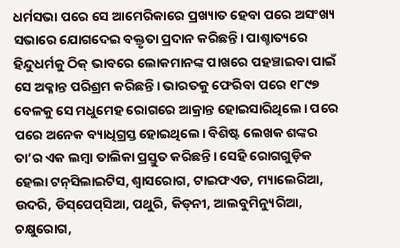ଧର୍ମସଭା ପରେ ସେ ଆମେରିକାରେ ପ୍ରଖ୍ୟାତ ହେବା ପରେ ଅସଂଖ୍ୟ ସଭାରେ ଯୋଗଦେଇ ବକ୍ତୃତା ପ୍ରଦାନ କରିଛନ୍ତି। ପାଶ୍ଚାତ୍ୟରେ ହିନ୍ଦୁଧର୍ମକୁ ଠିକ୍‌ ଭାବରେ ଲୋକମାନଙ୍କ ପାଖରେ ପହଞ୍ଚାଇବା ପାଇଁ ସେ ଅକ୍ଳାନ୍ତ ପରିଶ୍ରମ କରିଛନ୍ତି। ଭାରତକୁ ଫେରିବା ପରେ ୧୮୯୭ ବେଳକୁ ସେ ମଧୁମେହ ରୋଗରେ ଆକ୍ରାନ୍ତ ହୋଇସାରିଥିଲେ। ପରେ ପରେ ଅନେକ ବ୍ୟାଧିଗ୍ରସ୍ତ ହୋଇଥିଲେ। ବିଶିଷ୍ଟ ଲେଖକ ଶଙ୍କର ତା’ର ଏକ ଲମ୍ବା ତାଲିକା ପ୍ରସ୍ତୁତ କରିଛନ୍ତି। ସେହି ରୋଗଗୁଡ଼ିକ ହେଲା ଟନ୍‌ସିଲାଇଟିସ, ଶ୍ୱାସରୋଗ, ଟାଇଫଏଡ, ମ୍ୟାଲେରିଆ, ଉଦରି, ଡିସ୍‌ପେପ୍‌ସିଆ, ପଥୁରି, କିଡ୍‌ନୀ, ଆଲବୁମିନ୍ୟୁରିଆ, ଚକ୍ଷୁରୋଗ,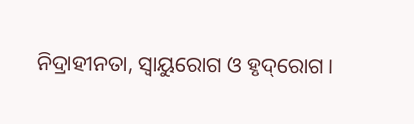ନିଦ୍ରାହୀନତା, ସ୍ବାୟୁରୋଗ ଓ ହୃଦ୍‌ରୋଗ।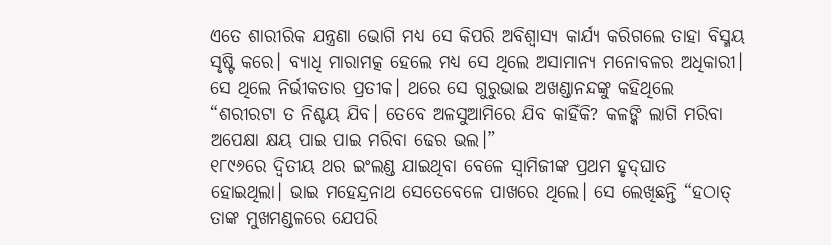ଏତେ ଶାରୀରିକ ଯନ୍ତ୍ରଣା ଭୋଗି ମଧ୍ୟ ସେ କିପରି ଅବିଶ୍ୱାସ୍ୟ କାର୍ଯ୍ୟ କରିଗଲେ ତାହା ବିସ୍ମୟ ସୃଷ୍ଟି କରେ। ବ୍ୟାଧି ମାରାମତ୍କ ହେଲେ ମଧ୍ୟ ସେ ଥିଲେ ଅସାମାନ୍ୟ ମନୋବଳର ଅଧିକାରୀ। ସେ ଥିଲେ ନିର୍ଭୀକତାର ପ୍ରତୀକ। ଥରେ ସେ ଗୁରୁଭାଇ ଅଖଣ୍ଡାନନ୍ଦଙ୍କୁ କହିଥିଲେ “ଶରୀରଟା ତ ନିଶ୍ଚୟ ଯିବ। ତେବେ ଅଳସୁଆମିରେ ଯିବ କାହିଁକି? କଳଙ୍କି ଲାଗି ମରିବା ଅପେକ୍ଷା କ୍ଷୟ ପାଇ ପାଇ ମରିବା ଢେର ଭଲ।”
୧୮୯୬ରେ ଦ୍ୱିତୀୟ ଥର ଇଂଲଣ୍ଡ ଯାଇଥିବା ବେଳେ ସ୍ବାମିଜୀଙ୍କ ପ୍ରଥମ ହୃଦ୍‌ଘାତ ହୋଇଥିଲା। ଭାଇ ମହେନ୍ଦ୍ରନାଥ ସେତେବେଳେ ପାଖରେ ଥିଲେ। ସେ ଲେଖିଛନ୍ତି “ହଠାତ୍‌ ତାଙ୍କ ମୁଖମଣ୍ଡଳରେ ଯେପରି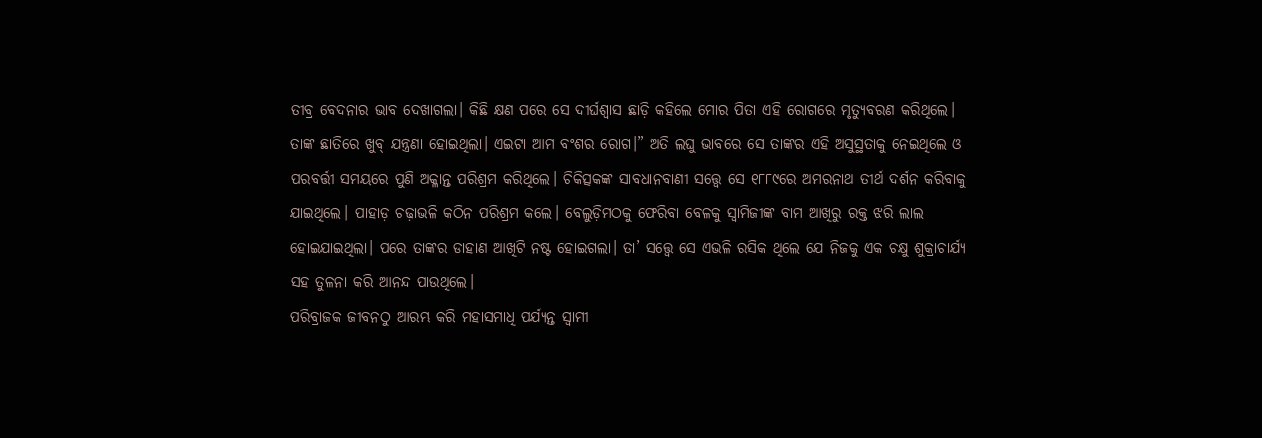ତୀବ୍ର ବେଦନାର ଭାବ ଦେଖାଗଲା। କିଛି କ୍ଷଣ ପରେ ସେ ଦୀର୍ଘଶ୍ୱାସ ଛାଡ଼ି କହିଲେ ମୋର ପିତା ଏହି ରୋଗରେ ମୃତ୍ୟୁବରଣ କରିଥିଲେ। ତାଙ୍କ ଛାତିରେ ଖୁବ୍‌ ଯନ୍ତ୍ରଣା ହୋଇଥିଲା। ଏଇଟା ଆମ ବଂଶର ରୋଗ।” ଅତି ଲଘୁ ଭାବରେ ସେ ତାଙ୍କର ଏହି ଅସୁସ୍ଥତାକୁ ନେଇଥିଲେ ଓ ପରବର୍ତ୍ତୀ ସମୟରେ ପୁଣି ଅକ୍ଳାନ୍ତ ପରିଶ୍ରମ କରିଥିଲେ। ଚିକିତ୍ସକଙ୍କ ସାବଧାନବାଣୀ ସତ୍ତ୍ୱେ ସେ ୧୮୮୯ରେ ଅମରନାଥ ତୀର୍ଥ ଦର୍ଶନ କରିବାକୁ ଯାଇଥିଲେ। ପାହାଡ଼ ଚଢ଼ାଭଳି କଠିନ ପରିଶ୍ରମ କଲେ। ବେଲୁଡ଼ିମଠକୁ ଫେରିବା ବେଳକୁ ସ୍ବାମିଜୀଙ୍କ ବାମ ଆଖିରୁ ରକ୍ତ ଝରି ଲାଲ ହୋଇଯାଇଥିଲା। ପରେ ତାଙ୍କର ଡାହାଣ ଆଖିଟି ନଷ୍ଟ ହୋଇଗଲା। ତା’ ସତ୍ତ୍ୱେ ସେ ଏଭଳି ରସିକ ଥିଲେ ଯେ ନିଜକୁ ଏକ ଚକ୍ଷୁ ଶୁକ୍ରାଚାର୍ଯ୍ୟ ସହ ତୁଳନା କରି ଆନନ୍ଦ ପାଉଥିଲେ।
ପରିବ୍ରାଜକ ଜୀବନଠୁ ଆରମ୍ଭ କରି ମହାସମାଧି ପର୍ଯ୍ୟନ୍ତ ସ୍ବାମୀ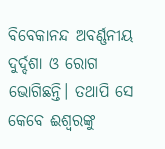ବିବେକାନନ୍ଦ ଅବର୍ଣ୍ଣନୀୟ ଦୁର୍ଦ୍ଦଶା ଓ ରୋଗ ଭୋଗିଛନ୍ତି। ତଥାପି ସେ କେବେ ଈଶ୍ୱରଙ୍କୁ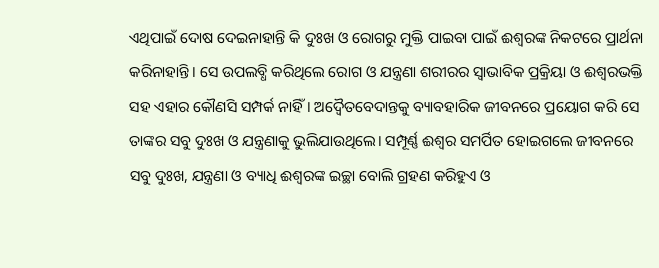ଏଥିପାଇଁ ଦୋଷ ଦେଇନାହାନ୍ତି କି ଦୁଃଖ ଓ ରୋଗରୁ ମୁକ୍ତି ପାଇବା ପାଇଁ ଈଶ୍ୱରଙ୍କ ନିକଟରେ ପ୍ରାର୍ଥନା କରିନାହାନ୍ତି। ସେ ଉପଲବ୍ଧି କରିଥିଲେ ରୋଗ ଓ ଯନ୍ତ୍ରଣା ଶରୀରର ସ୍ବାଭାବିକ ପ୍ରକ୍ରିୟା ଓ ଈଶ୍ୱରଭକ୍ତି ସହ ଏହାର କୌଣସି ସମ୍ପର୍କ ନାହିଁ। ଅଦ୍ୱୈତବେଦାନ୍ତକୁ ବ୍ୟାବହାରିକ ଜୀବନରେ ପ୍ରୟୋଗ କରି ସେ ତାଙ୍କର ସବୁ ଦୁଃଖ ଓ ଯନ୍ତ୍ରଣାକୁ ଭୁଲିଯାଉଥିଲେ। ସମ୍ପୂର୍ଣ୍ଣ ଈଶ୍ୱର ସମର୍ପିତ ହୋଇଗଲେ ଜୀବନରେ ସବୁ ଦୁଃଖ, ଯନ୍ତ୍ରଣା ଓ ବ୍ୟାଧି ଈଶ୍ୱରଙ୍କ ଇଚ୍ଛା ବୋଲି ଗ୍ରହଣ କରିହୁଏ ଓ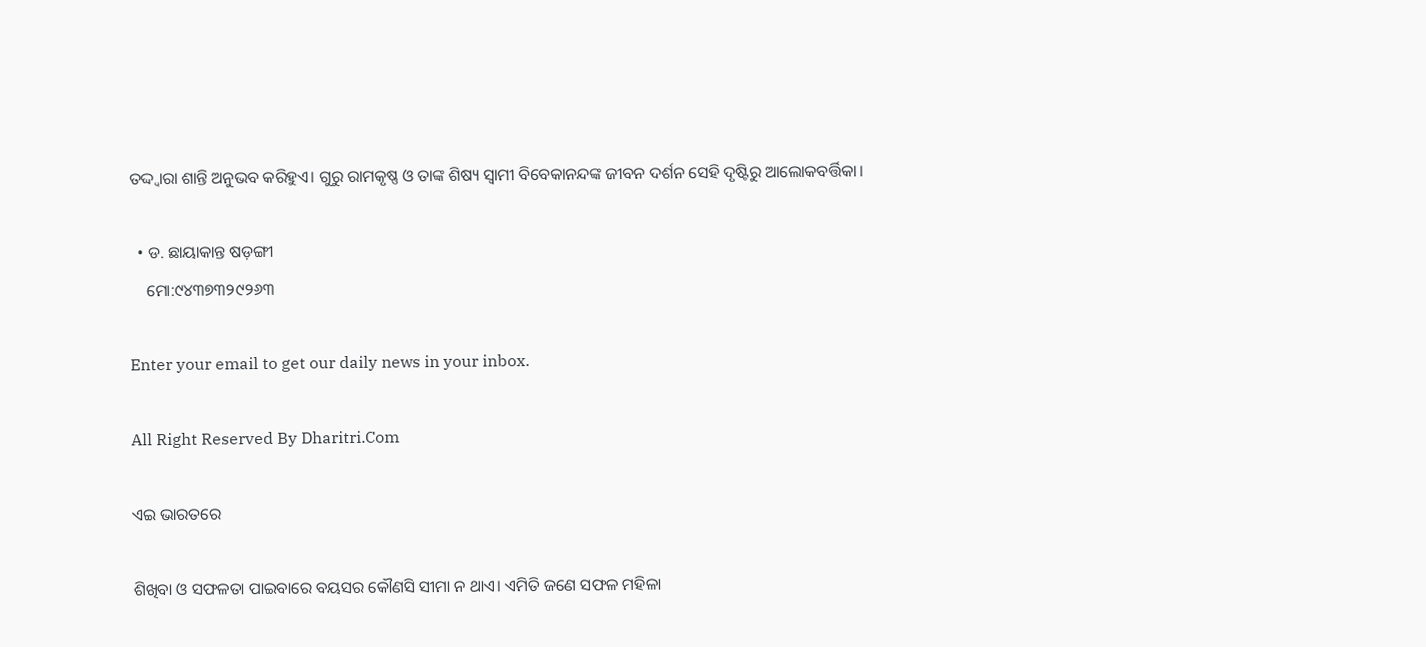ତଦ୍ଦ୍ବାରା ଶାନ୍ତି ଅନୁଭବ କରିହୁଏ। ଗୁରୁ ରାମକୃଷ୍ଣ ଓ ତାଙ୍କ ଶିଷ୍ୟ ସ୍ବାମୀ ବିବେକାନନ୍ଦଙ୍କ ଜୀବନ ଦର୍ଶନ ସେହି ଦୃଷ୍ଟିରୁ ଆଲୋକବର୍ତ୍ତିକା।

  • ଡ. ଛାୟାକାନ୍ତ ଷଡ଼ଙ୍ଗୀ
    ମୋ:୯୪୩୭୩୨୯୨୬୩

Enter your email to get our daily news in your inbox.

All Right Reserved By Dharitri.Com

ଏଇ ଭାରତରେ

ଶିଖିବା ଓ ସଫଳତା ପାଇବାରେ ବୟସର କୌଣସି ସୀମା ନ ଥାଏ। ଏମିତି ଜଣେ ସଫଳ ମହିଳା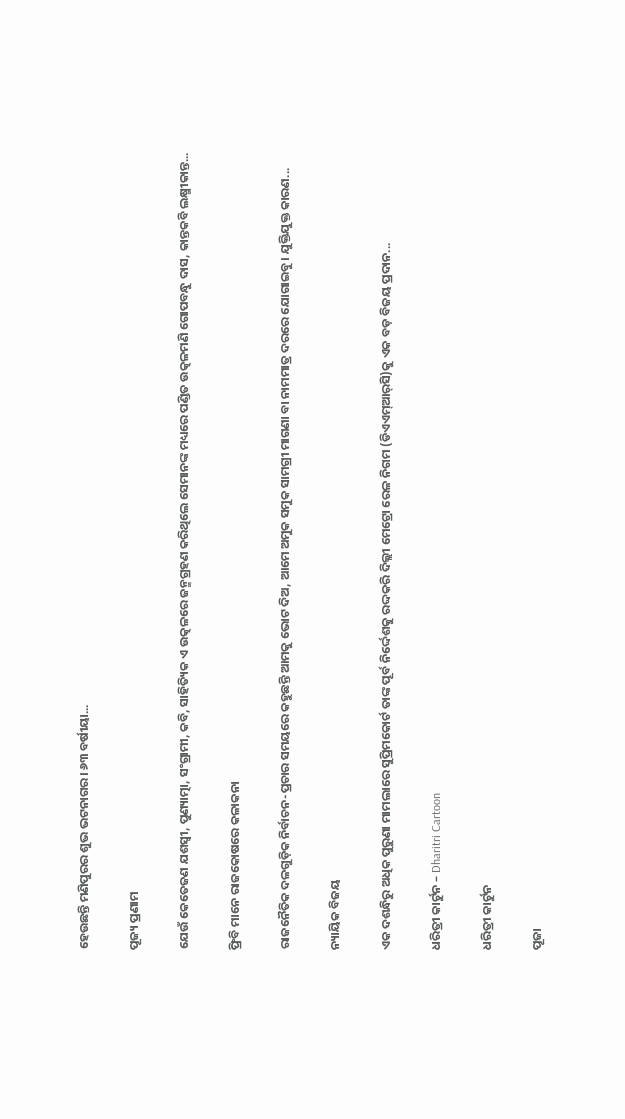ହେଉଛନ୍ତି ମଣିପୁରର ଶୁଭ ଭଟନାଗର। ୬୩ ବର୍ଷୀୟା...

ପୂଜ୍ୟ ପ୍ରଣାମ

ଯେଉଁ କେତେଜଣ ଯଶସ୍ବୀ, ପୁଣ୍ୟାତ୍ମା, ସଂଗ୍ରାମୀ, କବି, ସାହିତ୍ୟିକ ଏ ଉତ୍କଳରେ ଜନ୍ମଗ୍ରହଣ କରିଥିଲେ ସେମାନଙ୍କ ମଧ୍ୟରେ ପଣ୍ଡିତ ଉତ୍କଳମଣି ଗୋପବନ୍ଧୁ ଦାସ, କାନ୍ତକବି ଲକ୍ଷ୍ମୀକାନ୍ତ...

ଫ୍ରିବି ମାନେ ରାଜକୋଷରେ କଳାକନା

ରାଜନୈତିକ ଦଳଗୁଡ଼ିକ ନିର୍ବାଚନ-ପ୍ରଚାର ସମୟରେ କହୁଛନ୍ତି ଆମକୁ ଭୋଟ ଦିଅ, ଆମେ ଅମୁକ ସମୁକ ସାମଗ୍ରୀ ମାଗଣା ବା ନାମମାତ୍ର ଦରରେ ଯୋଗାଇବୁ। ଯୁକ୍ତିଯୁକ୍ତ କାରଣ...

ନ୍ୟାୟିକ ବିଜୟ

ଏକ ଦଶନ୍ଧିରୁ ଅଧିକ ପୁରୁଣା ମାମଲାରେ ସୁପ୍ରିମକୋର୍ଟ ତାଙ୍କ ପୂର୍ବ ନିର୍ଦ୍ଦେଶକୁ ରଦ୍ଦକରି ଦିଲ୍ଲୀ ମେଟ୍ରୋ ରେଳ ନିଗମ (ଡିଏଏମ୍‌ଆର୍‌ସି)କୁ ଏକ ବଡ଼ ବିଜୟ ପ୍ରଦାନ...

ଧରିତ୍ରୀ କାର୍ଟୁନ – Dharitri Cartoon

ଧରିତ୍ରୀ କାର୍ଟୁନ

ପୂଜା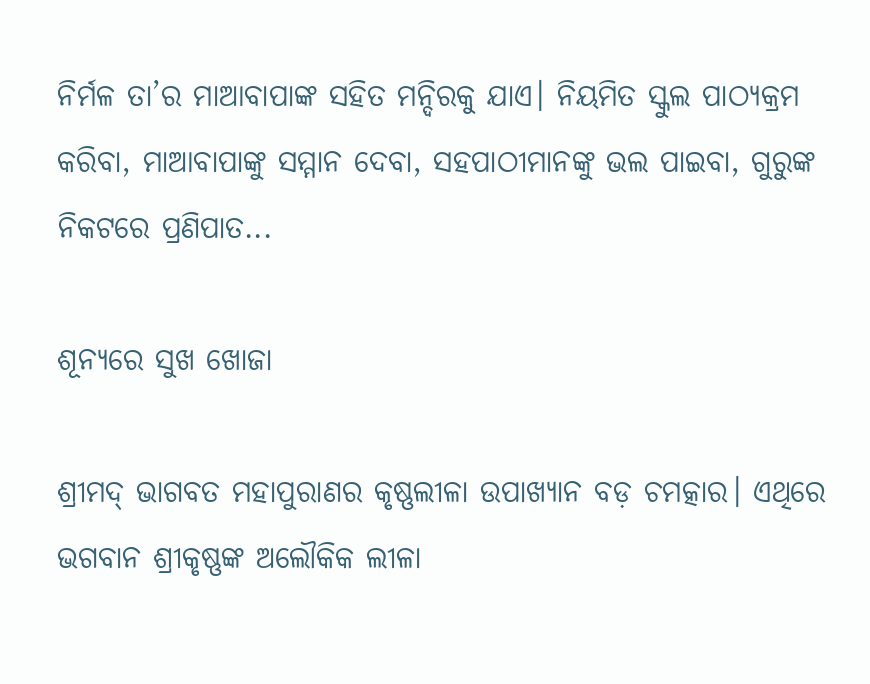ନିର୍ମଳ ତା’ର ମାଆବାପାଙ୍କ ସହିତ ମନ୍ଦିରକୁ ଯାଏ। ନିୟମିତ ସ୍କୁଲ ପାଠ୍ୟକ୍ରମ କରିବା, ମାଆବାପାଙ୍କୁ ସମ୍ମାନ ଦେବା, ସହପାଠୀମାନଙ୍କୁ ଭଲ ପାଇବା, ଗୁରୁଙ୍କ ନିକଟରେ ପ୍ରଣିପାତ...

ଶୂନ୍ୟରେ ସୁଖ ଖୋଜା

ଶ୍ରୀମଦ୍‌ ଭାଗବତ ମହାପୁରାଣର କୃଷ୍ଣଲୀଳା ଉପାଖ୍ୟାନ ବଡ଼ ଚମତ୍କାର। ଏଥିରେ ଭଗବାନ ଶ୍ରୀକୃଷ୍ଣଙ୍କ ଅଲୌକିକ ଲୀଳା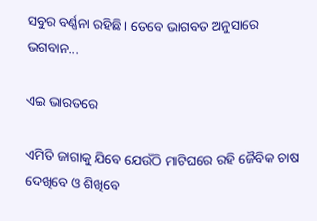ସବୁର ବର୍ଣ୍ଣନା ରହିଛି। ତେବେ ଭାଗବତ ଅନୁସାରେ ଭଗବାନ...

ଏଇ ଭାରତରେ

ଏମିତି ଜାଗାକୁ ଯିବେ ଯେଉଁଠି ମାଟିଘରେ ରହି ଜୈବିକ ଚାଷ ଦେଖିବେ ଓ ଶିଖିବେ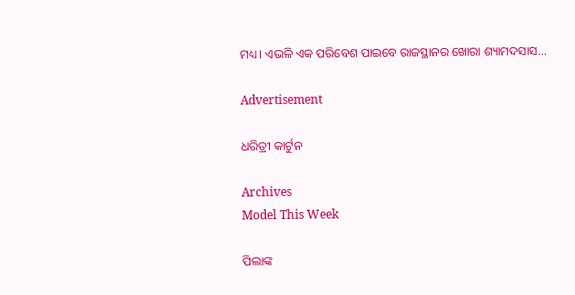ମଧ୍ୟ। ଏଭଳି ଏକ ପରିବେଶ ପାଇବେ ରାଜସ୍ଥାନର ଖୋରା ଶ୍ୟାମଦସାସ...

Advertisement

ଧରିତ୍ରୀ କାର୍ଟୁନ

Archives
Model This Week

ପିଲାଙ୍କ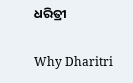ଧରିତ୍ରୀ

Why Dharitri